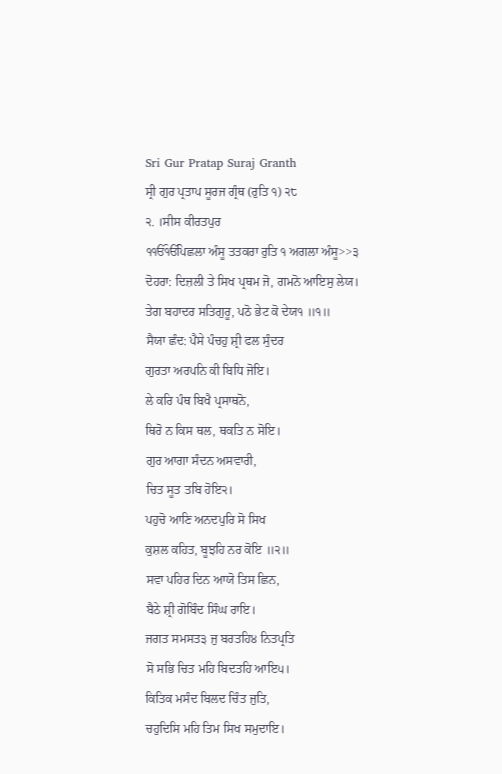Sri Gur Pratap Suraj Granth
ਸ੍ਰੀ ਗੁਰ ਪ੍ਰਤਾਪ ਸੂਰਜ ਗ੍ਰੰਥ (ਰੁਤਿ ੧) ੨੮
੨. ।ਸੀਸ ਕੀਰਤਪੁਰ
੧ੴੴਪਿਛਲਾ ਅੰਸੂ ਤਤਕਰਾ ਰੁਤਿ ੧ ਅਗਲਾ ਅੰਸੂ>>੩
ਦੋਹਰਾ: ਦਿਜ਼ਲੀ ਤੇ ਸਿਖ ਪ੍ਰਥਮ ਜੋ, ਗਮਨੋ ਆਇਸੁ ਲੇਯ।
ਤੇਗ ਬਹਾਦਰ ਸਤਿਗੁਰੂ, ਪਠੋ ਭੇਟ ਕੋ ਦੇਯ੧ ॥੧॥
ਸੈਯਾ ਛੰਦ: ਪੈਸੇ ਪੰਚਹੁ ਸ਼੍ਰੀ ਫਲ ਸੁੰਦਰ
ਗੁਰਤਾ ਅਰਪਨਿ ਕੀ ਬਿਧਿ ਜੋਇ।
ਲੇ ਕਰਿ ਪੰਥ ਬਿਖੈ ਪ੍ਰਸਾਥਨੋ,
ਥਿਰੋ ਨ ਕਿਸ ਥਲ, ਥਕਤਿ ਨ ਸੋਇ।
ਗੁਰ ਆਗਾ ਸੰਦਨ ਅਸਵਾਰੀ,
ਚਿਤ ਸੂਤ ਤਬਿ ਹੋਇ੨।
ਪਹੁਚੋ ਆਣਿ ਅਨਦਪੁਰਿ ਸੋ ਸਿਖ
ਕੁਸ਼ਲ ਕਹਿਤ, ਬੂਝਹਿ ਨਰ ਕੋਇ ॥੨॥
ਸਵਾ ਪਹਿਰ ਦਿਨ ਆਯੋ ਤਿਸ ਛਿਨ,
ਬੈਠੇ ਸ਼੍ਰੀ ਗੋਬਿੰਦ ਸਿੰਘ ਰਾਇ।
ਜਗਤ ਸਮਸਤ੩ ਜੁ ਬਰਤਹਿ੪ ਨਿਤਪ੍ਰਤਿ
ਸੋ ਸਭਿ ਚਿਤ ਮਹਿ ਬਿਦਤਹਿ ਆਇ੫।
ਕਿਤਿਕ ਮਸੰਦ ਬਿਲਦ ਚਿੰਤ ਜੁਤਿ,
ਚਹੁਦਿਸਿ ਮਹਿ ਤਿਮ ਸਿਖ ਸਮੁਦਾਇ।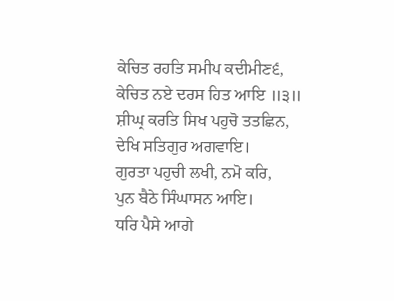ਕੇਚਿਤ ਰਹਤਿ ਸਮੀਪ ਕਦੀਮੀਣ੬,
ਕੇਚਿਤ ਨਏ ਦਰਸ ਹਿਤ ਆਇ ॥੩॥
ਸ਼ੀਘ੍ਰ ਕਰਤਿ ਸਿਖ ਪਹੁਚੋ ਤਤਛਿਨ,
ਦੇਖਿ ਸਤਿਗੁਰ ਅਗਵਾਇ।
ਗੁਰਤਾ ਪਹੁਚੀ ਲਖੀ, ਨਮੋ ਕਰਿ,
ਪੁਨ ਬੈਠੇ ਸਿੰਘਾਸਨ ਆਇ।
ਧਰਿ ਪੈਸੇ ਆਗੇ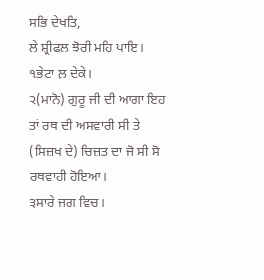ਸਭਿ ਦੇਖਤਿ,
ਲੇ ਸ਼੍ਰੀਫਲ ਝੋਰੀ ਮਹਿ ਪਾਇ।
੧ਭੇਟਾ ਲ਼ ਦੇਕੇ।
੨(ਮਾਨੋ) ਗੁਰੂ ਜੀ ਦੀ ਆਗਾ ਇਹ ਤਾਂ ਰਥ ਦੀ ਅਸਵਾਰੀ ਸੀ ਤੇ (ਸਿਜ਼ਖ ਦੇ) ਚਿਜ਼ਤ ਦਾ ਜੋ ਸੀ ਸੋ
ਰਥਵਾਹੀ ਹੋਇਆ।
੩ਸਾਰੇ ਜਗ ਵਿਚ।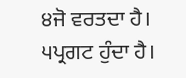੪ਜੋ ਵਰਤਦਾ ਹੈ।
੫ਪ੍ਰਗਟ ਹੁੰਦਾ ਹੈ।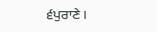੬ਪੁਰਾਣੇ।